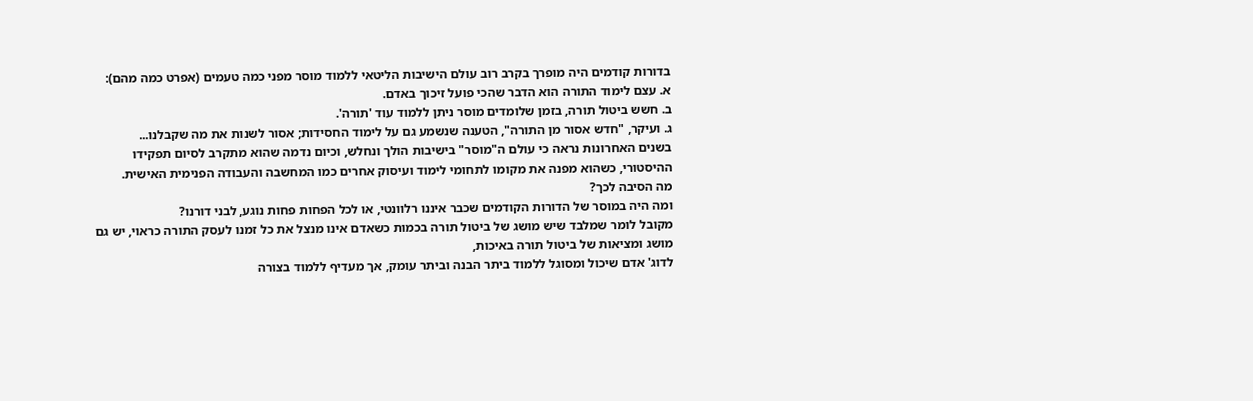בדורות קודמים היה מופרך בקרב רוב עולם הישיבות הליטאי ללמוד מוסר מפני כמה טעמים (אפרט כמה מהם):
א. עצם לימוד התורה הוא הדבר שהכי פועל זיכוך באדם.
ב. חשש ביטול תורה, בזמן שלומדים מוסר ניתן ללמוד עוד 'תורה'.
ג. ועיקר, "חדש אסור מן התורה", הטענה שנשמע גם על לימוד החסידות; אסור לשנות את מה שקבלנו...
בשנים האחרונות נראה כי עולם ה"מוסר" בישיבות הולך ונחלש, וכיום נדמה שהוא מתקרב לסיום תפקידו ההיסטורי, כשהוא מפנה את מקומו לתחומי לימוד ועיסוק אחרים כמו המחשבה והעבודה הפנימית האישית.
מה הסיבה לכך?
ומה היה במוסר של הדורות הקודמים שכבר איננו רלוונטי, או לכל הפחות פחות נוגע, לבני דורנו?
מקובל לומר שמלבד שיש מושג של ביטול תורה בכמות כשאדם אינו מנצל את כל זמנו לעסק התורה כראוי, יש גם מושג ומציאות של ביטול תורה באיכות,
לדוג' אדם שיכול ומסוגל ללמוד ביתר הבנה וביתר עומק, אך מעדיף ללמוד בצורה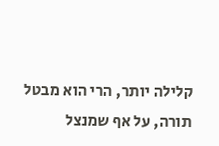קלילה יותר, הרי הוא מבטל תורה, על אף שמנצל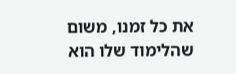את כל זמנו, משום שהלימוד שלו הוא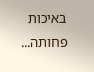באיכות פחותה...